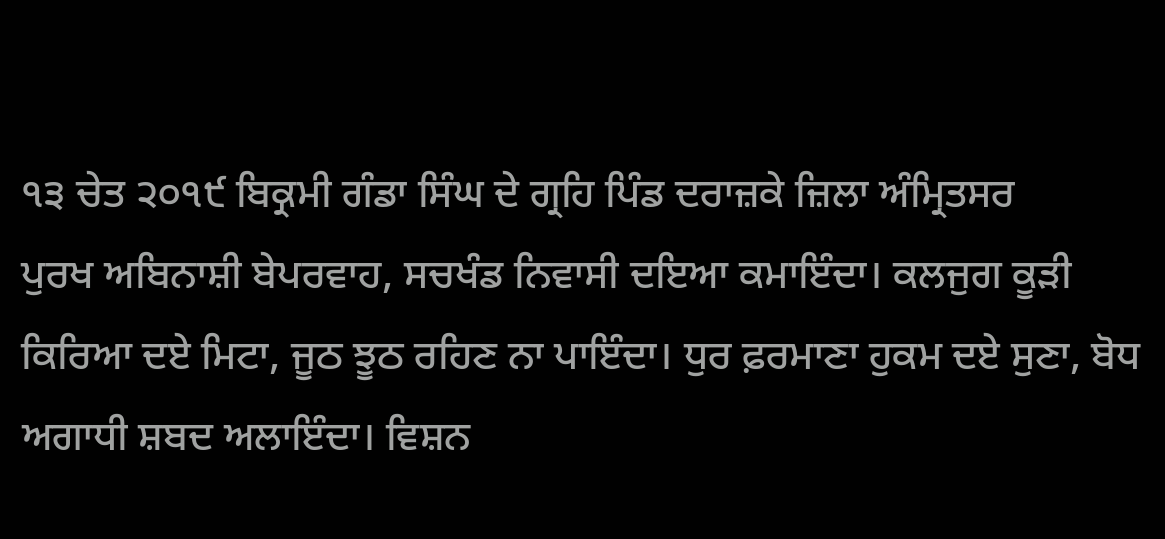੧੩ ਚੇਤ ੨੦੧੯ ਬਿਕ੍ਰਮੀ ਗੰਡਾ ਸਿੰਘ ਦੇ ਗ੍ਰਹਿ ਪਿੰਡ ਦਰਾਜ਼ਕੇ ਜ਼ਿਲਾ ਅੰਮ੍ਰਿਤਸਰ
ਪੁਰਖ ਅਬਿਨਾਸ਼ੀ ਬੇਪਰਵਾਹ, ਸਚਖੰਡ ਨਿਵਾਸੀ ਦਇਆ ਕਮਾਇੰਦਾ। ਕਲਜੁਗ ਕੂੜੀ ਕਿਰਿਆ ਦਏ ਮਿਟਾ, ਜੂਠ ਝੂਠ ਰਹਿਣ ਨਾ ਪਾਇੰਦਾ। ਧੁਰ ਫ਼ਰਮਾਣਾ ਹੁਕਮ ਦਏ ਸੁਣਾ, ਬੋਧ ਅਗਾਧੀ ਸ਼ਬਦ ਅਲਾਇੰਦਾ। ਵਿਸ਼ਨ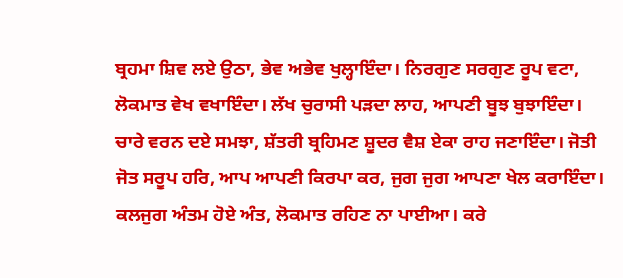ਬ੍ਰਹਮਾ ਸ਼ਿਵ ਲਏ ਉਠਾ, ਭੇਵ ਅਭੇਵ ਖੁਲ੍ਹਾਇੰਦਾ। ਨਿਰਗੁਣ ਸਰਗੁਣ ਰੂਪ ਵਟਾ, ਲੋਕਮਾਤ ਵੇਖ ਵਖਾਇੰਦਾ। ਲੱਖ ਚੁਰਾਸੀ ਪੜਦਾ ਲਾਹ, ਆਪਣੀ ਬੂਝ ਬੁਝਾਇੰਦਾ। ਚਾਰੇ ਵਰਨ ਦਏ ਸਮਝਾ, ਸ਼ੱਤਰੀ ਬ੍ਰਹਿਮਣ ਸ਼ੂਦਰ ਵੈਸ਼ ਏਕਾ ਰਾਹ ਜਣਾਇੰਦਾ। ਜੋਤੀ ਜੋਤ ਸਰੂਪ ਹਰਿ, ਆਪ ਆਪਣੀ ਕਿਰਪਾ ਕਰ, ਜੁਗ ਜੁਗ ਆਪਣਾ ਖੇਲ ਕਰਾਇੰਦਾ। ਕਲਜੁਗ ਅੰਤਮ ਹੋਏ ਅੰਤ, ਲੋਕਮਾਤ ਰਹਿਣ ਨਾ ਪਾਈਆ। ਕਰੇ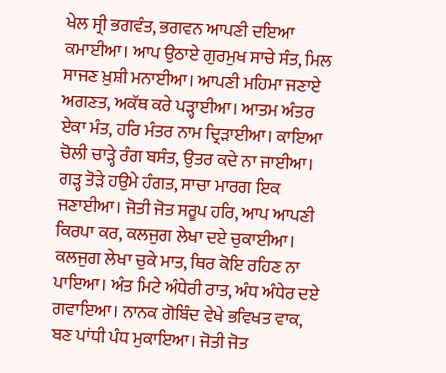ਖੇਲ ਸ੍ਰੀ ਭਗਵੰਤ, ਭਗਵਨ ਆਪਣੀ ਦਇਆ ਕਮਾਈਆ। ਆਪ ਉਠਾਏ ਗੁਰਮੁਖ ਸਾਚੇ ਸੰਤ, ਮਿਲ ਸਾਜਣ ਖ਼ੁਸ਼ੀ ਮਨਾਈਆ। ਆਪਣੀ ਮਹਿਮਾ ਜਣਾਏ ਅਗਣਤ, ਅਕੱਥ ਕਰੇ ਪੜ੍ਹਾਈਆ। ਆਤਮ ਅੰਤਰ ਏਕਾ ਮੰਤ, ਹਰਿ ਮੰਤਰ ਨਾਮ ਦ੍ਰਿੜਾਈਆ। ਕਾਇਆ ਚੋਲੀ ਚਾੜ੍ਹੇ ਰੰਗ ਬਸੰਤ, ਉਤਰ ਕਦੇ ਨਾ ਜਾਈਆ। ਗੜ੍ਹ ਤੋੜੇ ਹਉਮੇ ਹੰਗਤ, ਸਾਚਾ ਮਾਰਗ ਇਕ ਜਣਾਈਆ। ਜੋਤੀ ਜੋਤ ਸਰੂਪ ਹਰਿ, ਆਪ ਆਪਣੀ ਕਿਰਪਾ ਕਰ, ਕਲਜੁਗ ਲੇਖਾ ਦਏ ਚੁਕਾਈਆ। ਕਲਜੁਗ ਲੇਖਾ ਚੁਕੇ ਮਾਤ, ਥਿਰ ਕੋਇ ਰਹਿਣ ਨਾ ਪਾਇਆ। ਅੰਤ ਮਿਟੇ ਅੰਧੇਰੀ ਰਾਤ, ਅੰਧ ਅੰਧੇਰ ਦਏ ਗਵਾਇਆ। ਨਾਨਕ ਗੋਬਿੰਦ ਵੇਖੇ ਭਵਿਖਤ ਵਾਕ, ਬਣ ਪਾਂਧੀ ਪੰਧ ਮੁਕਾਇਆ। ਜੋਤੀ ਜੋਤ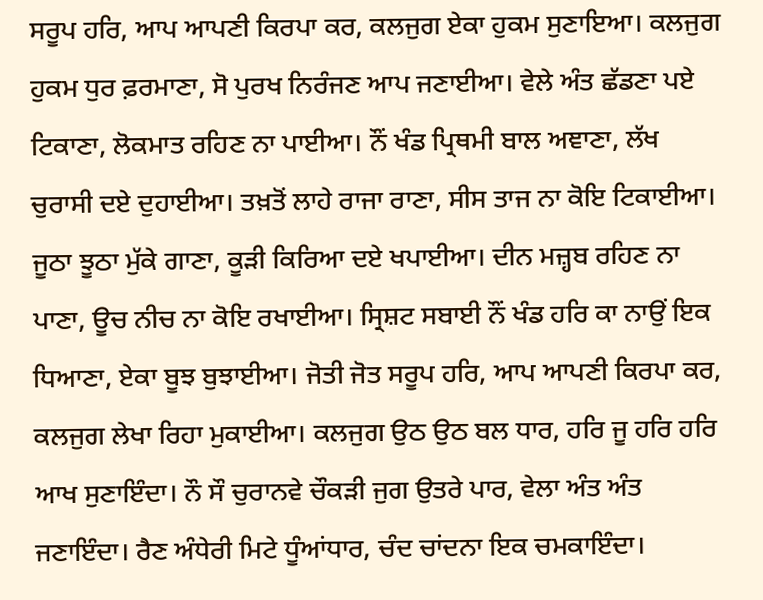ਸਰੂਪ ਹਰਿ, ਆਪ ਆਪਣੀ ਕਿਰਪਾ ਕਰ, ਕਲਜੁਗ ਏਕਾ ਹੁਕਮ ਸੁਣਾਇਆ। ਕਲਜੁਗ ਹੁਕਮ ਧੁਰ ਫ਼ਰਮਾਣਾ, ਸੋ ਪੁਰਖ ਨਿਰੰਜਣ ਆਪ ਜਣਾਈਆ। ਵੇਲੇ ਅੰਤ ਛੱਡਣਾ ਪਏ ਟਿਕਾਣਾ, ਲੋਕਮਾਤ ਰਹਿਣ ਨਾ ਪਾਈਆ। ਨੌਂ ਖੰਡ ਪ੍ਰਿਥਮੀ ਬਾਲ ਅਞਾਣਾ, ਲੱਖ ਚੁਰਾਸੀ ਦਏ ਦੁਹਾਈਆ। ਤਖ਼ਤੋਂ ਲਾਹੇ ਰਾਜਾ ਰਾਣਾ, ਸੀਸ ਤਾਜ ਨਾ ਕੋਇ ਟਿਕਾਈਆ। ਜੂਠਾ ਝੂਠਾ ਮੁੱਕੇ ਗਾਣਾ, ਕੂੜੀ ਕਿਰਿਆ ਦਏ ਖਪਾਈਆ। ਦੀਨ ਮਜ਼੍ਹਬ ਰਹਿਣ ਨਾ ਪਾਣਾ, ਊਚ ਨੀਚ ਨਾ ਕੋਇ ਰਖਾਈਆ। ਸ੍ਰਿਸ਼ਟ ਸਬਾਈ ਨੌਂ ਖੰਡ ਹਰਿ ਕਾ ਨਾਉਂ ਇਕ ਧਿਆਣਾ, ਏਕਾ ਬੂਝ ਬੁਝਾਈਆ। ਜੋਤੀ ਜੋਤ ਸਰੂਪ ਹਰਿ, ਆਪ ਆਪਣੀ ਕਿਰਪਾ ਕਰ, ਕਲਜੁਗ ਲੇਖਾ ਰਿਹਾ ਮੁਕਾਈਆ। ਕਲਜੁਗ ਉਠ ਉਠ ਬਲ ਧਾਰ, ਹਰਿ ਜੂ ਹਰਿ ਹਰਿ ਆਖ ਸੁਣਾਇੰਦਾ। ਨੌ ਸੌ ਚੁਰਾਨਵੇ ਚੌਕੜੀ ਜੁਗ ਉਤਰੇ ਪਾਰ, ਵੇਲਾ ਅੰਤ ਅੰਤ ਜਣਾਇੰਦਾ। ਰੈਣ ਅੰਧੇਰੀ ਮਿਟੇ ਧੂੰਆਂਧਾਰ, ਚੰਦ ਚਾਂਦਨਾ ਇਕ ਚਮਕਾਇੰਦਾ।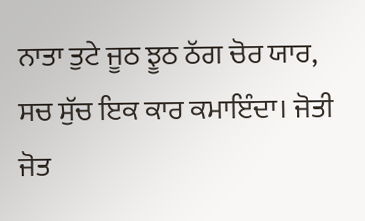ਨਾਤਾ ਤੁਟੇ ਜੂਠ ਝੂਠ ਠੱਗ ਚੋਰ ਯਾਰ, ਸਚ ਸੁੱਚ ਇਕ ਕਾਰ ਕਮਾਇੰਦਾ। ਜੋਤੀ ਜੋਤ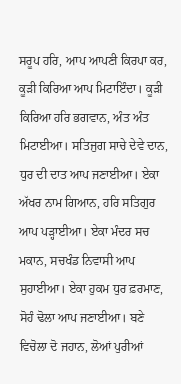ਸਰੂਪ ਹਰਿ, ਆਪ ਆਪਣੀ ਕਿਰਪਾ ਕਰ, ਕੂੜੀ ਕਿਰਿਆ ਆਪ ਮਿਟਾਇੰਦਾ। ਕੂੜੀ ਕਿਰਿਆ ਹਰਿ ਭਗਵਾਨ, ਅੰਤ ਅੰਤ ਮਿਟਾਈਆ। ਸਤਿਜੁਗ ਸਾਚੇ ਦੇਵੇ ਦਾਨ, ਧੁਰ ਦੀ ਦਾਤ ਆਪ ਜਣਾਈਆ। ਏਕਾ ਅੱਖਰ ਨਾਮ ਗਿਆਨ, ਹਰਿ ਸਤਿਗੁਰ ਆਪ ਪੜ੍ਹਾਈਆ। ਏਕਾ ਮੰਦਰ ਸਚ ਮਕਾਨ, ਸਚਖੰਡ ਨਿਵਾਸੀ ਆਪ ਸੁਹਾਈਆ। ਏਕਾ ਹੁਕਮ ਧੁਰ ਫ਼ਰਮਾਣ, ਸੋਹੰ ਢੋਲਾ ਆਪ ਜਣਾਈਆ। ਬਣੇ ਵਿਚੋਲਾ ਦੋ ਜਹਾਨ, ਲੋਆਂ ਪੁਰੀਆਂ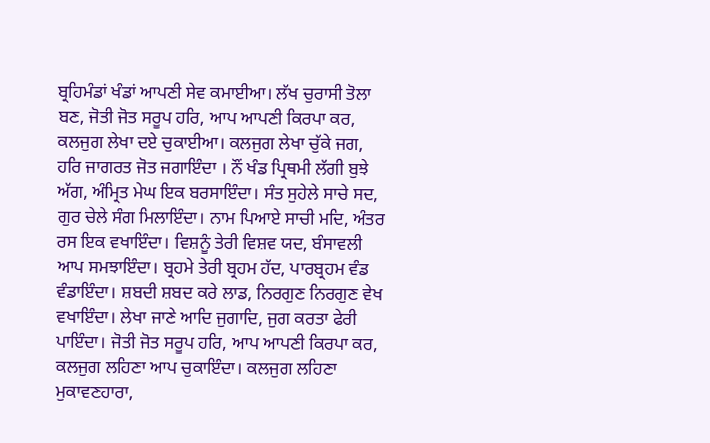ਬ੍ਰਹਿਮੰਡਾਂ ਖੰਡਾਂ ਆਪਣੀ ਸੇਵ ਕਮਾਈਆ। ਲੱਖ ਚੁਰਾਸੀ ਤੋਲਾ ਬਣ, ਜੋਤੀ ਜੋਤ ਸਰੂਪ ਹਰਿ, ਆਪ ਆਪਣੀ ਕਿਰਪਾ ਕਰ, ਕਲਜੁਗ ਲੇਖਾ ਦਏ ਚੁਕਾਈਆ। ਕਲਜੁਗ ਲੇਖਾ ਚੁੱਕੇ ਜਗ, ਹਰਿ ਜਾਗਰਤ ਜੋਤ ਜਗਾਇੰਦਾ । ਨੌਂ ਖੰਡ ਪ੍ਰਿਥਮੀ ਲੱਗੀ ਬੁਝੇ ਅੱਗ, ਅੰਮ੍ਰਿਤ ਮੇਘ ਇਕ ਬਰਸਾਇੰਦਾ। ਸੰਤ ਸੁਹੇਲੇ ਸਾਚੇ ਸਦ, ਗੁਰ ਚੇਲੇ ਸੰਗ ਮਿਲਾਇੰਦਾ। ਨਾਮ ਪਿਆਏ ਸਾਚੀ ਮਦਿ, ਅੰਤਰ ਰਸ ਇਕ ਵਖਾਇੰਦਾ। ਵਿਸ਼ਨੂੰ ਤੇਰੀ ਵਿਸ਼ਵ ਯਦ, ਬੰਸਾਵਲੀ ਆਪ ਸਮਝਾਇੰਦਾ। ਬ੍ਰਹਮੇ ਤੇਰੀ ਬ੍ਰਹਮ ਹੱਦ, ਪਾਰਬ੍ਰਹਮ ਵੰਡ ਵੰਡਾਇੰਦਾ। ਸ਼ਬਦੀ ਸ਼ਬਦ ਕਰੇ ਲਾਡ, ਨਿਰਗੁਣ ਨਿਰਗੁਣ ਵੇਖ ਵਖਾਇੰਦਾ। ਲੇਖਾ ਜਾਣੇ ਆਦਿ ਜੁਗਾਦਿ, ਜੁਗ ਕਰਤਾ ਫੇਰੀ ਪਾਇੰਦਾ। ਜੋਤੀ ਜੋਤ ਸਰੂਪ ਹਰਿ, ਆਪ ਆਪਣੀ ਕਿਰਪਾ ਕਰ, ਕਲਜੁਗ ਲਹਿਣਾ ਆਪ ਚੁਕਾਇੰਦਾ। ਕਲਜੁਗ ਲਹਿਣਾ ਮੁਕਾਵਣਹਾਰਾ,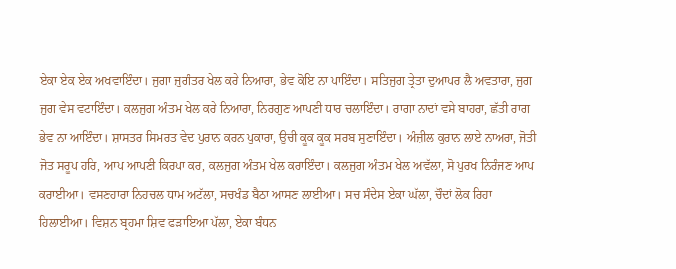ਏਕਾ ਏਕ ਏਕ ਅਖਵਾਇੰਦਾ। ਜੁਗਾ ਜੁਗੰਤਰ ਖੇਲ ਕਰੇ ਨਿਆਰਾ, ਭੇਵ ਕੋਇ ਨਾ ਪਾਇੰਦਾ। ਸਤਿਜੁਗ ਤ੍ਰੇਤਾ ਦੁਆਪਰ ਲੈ ਅਵਤਾਰਾ, ਜੁਗ ਜੁਗ ਵੇਸ ਵਟਾਇੰਦਾ। ਕਲਜੁਗ ਅੰਤਮ ਖੇਲ ਕਰੇ ਨਿਆਰਾ, ਨਿਰਗੁਣ ਆਪਣੀ ਧਾਰ ਚਲਾਇੰਦਾ। ਰਾਗਾ ਨਾਦਾਂ ਵਸੇ ਬਾਹਰਾ, ਛੱਤੀ ਰਾਗ ਭੇਵ ਨਾ ਆਇੰਦਾ। ਸ਼ਾਸਤਰ ਸਿਮਰਤ ਵੇਦ ਪੁਰਾਨ ਕਰਨ ਪੁਕਾਰਾ, ਉਚੀ ਕੂਕ ਕੂਕ ਸਰਬ ਸੁਣਾਇੰਦਾ। ਅੰਜ਼ੀਲ ਕੁਰਾਨ ਲਾਏ ਨਾਅਰਾ, ਜੋਤੀ ਜੋਤ ਸਰੂਪ ਹਰਿ, ਆਪ ਆਪਣੀ ਕਿਰਪਾ ਕਰ, ਕਲਜੁਗ ਅੰਤਮ ਖੇਲ ਕਰਾਇੰਦਾ। ਕਲਜੁਗ ਅੰਤਮ ਖੇਲ ਅਵੱਲਾ, ਸੋ ਪੁਰਖ ਨਿਰੰਜਣ ਆਪ ਕਰਾਈਆ। ਵਸਣਹਾਰਾ ਨਿਹਚਲ ਧਾਮ ਅਟੱਲਾ, ਸਚਖੰਡ ਬੈਠਾ ਆਸਣ ਲਾਈਆ। ਸਚ ਸੰਦੇਸ ਏਕਾ ਘੱਲਾ, ਚੌਦਾਂ ਲੋਕ ਰਿਹਾ ਹਿਲਾਈਆ। ਵਿਸ਼ਨ ਬ੍ਰਹਮਾ ਸ਼ਿਵ ਫੜਾਇਆ ਪੱਲਾ, ਏਕਾ ਬੰਧਨ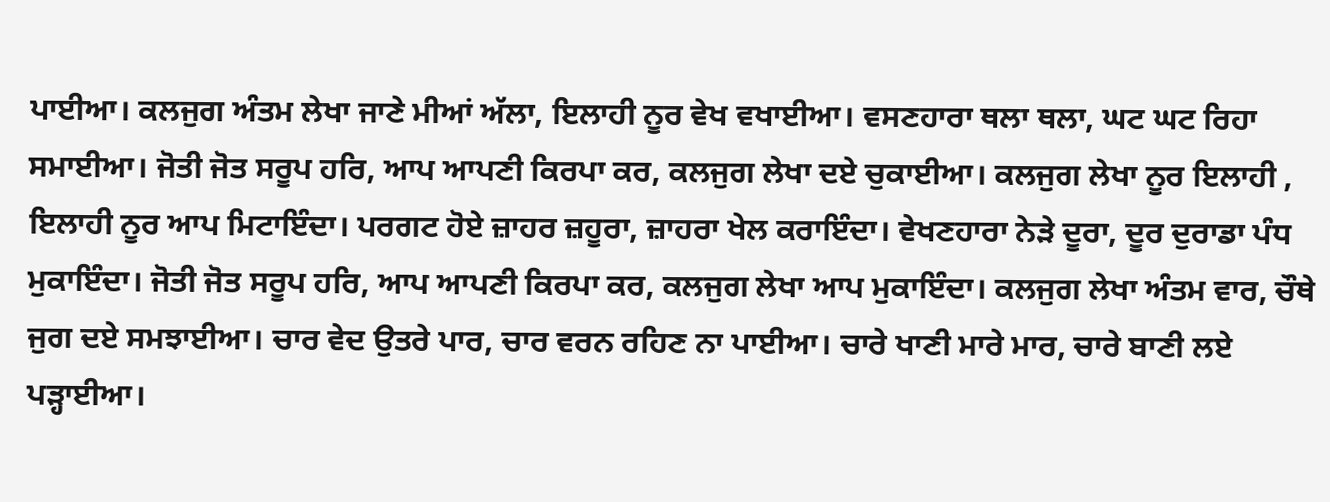ਪਾਈਆ। ਕਲਜੁਗ ਅੰਤਮ ਲੇਖਾ ਜਾਣੇ ਮੀਆਂ ਅੱਲਾ, ਇਲਾਹੀ ਨੂਰ ਵੇਖ ਵਖਾਈਆ। ਵਸਣਹਾਰਾ ਥਲਾ ਥਲਾ, ਘਟ ਘਟ ਰਿਹਾ ਸਮਾਈਆ। ਜੋਤੀ ਜੋਤ ਸਰੂਪ ਹਰਿ, ਆਪ ਆਪਣੀ ਕਿਰਪਾ ਕਰ, ਕਲਜੁਗ ਲੇਖਾ ਦਏ ਚੁਕਾਈਆ। ਕਲਜੁਗ ਲੇਖਾ ਨੂਰ ਇਲਾਹੀ , ਇਲਾਹੀ ਨੂਰ ਆਪ ਮਿਟਾਇੰਦਾ। ਪਰਗਟ ਹੋਏ ਜ਼ਾਹਰ ਜ਼ਹੂਰਾ, ਜ਼ਾਹਰਾ ਖੇਲ ਕਰਾਇੰਦਾ। ਵੇਖਣਹਾਰਾ ਨੇੜੇ ਦੂਰਾ, ਦੂਰ ਦੁਰਾਡਾ ਪੰਧ ਮੁਕਾਇੰਦਾ। ਜੋਤੀ ਜੋਤ ਸਰੂਪ ਹਰਿ, ਆਪ ਆਪਣੀ ਕਿਰਪਾ ਕਰ, ਕਲਜੁਗ ਲੇਖਾ ਆਪ ਮੁਕਾਇੰਦਾ। ਕਲਜੁਗ ਲੇਖਾ ਅੰਤਮ ਵਾਰ, ਚੌਥੇ ਜੁਗ ਦਏ ਸਮਝਾਈਆ। ਚਾਰ ਵੇਦ ਉਤਰੇ ਪਾਰ, ਚਾਰ ਵਰਨ ਰਹਿਣ ਨਾ ਪਾਈਆ। ਚਾਰੇ ਖਾਣੀ ਮਾਰੇ ਮਾਰ, ਚਾਰੇ ਬਾਣੀ ਲਏ ਪੜ੍ਹਾਈਆ।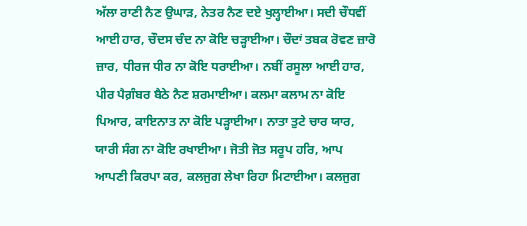ਅੱਲਾ ਰਾਣੀ ਨੈਣ ਉਘਾੜ, ਨੇਤਰ ਨੈਣ ਦਏ ਖੁਲ੍ਹਾਈਆ। ਸਦੀ ਚੌਧਵੀਂ ਆਈ ਹਾਰ, ਚੌਦਸ ਚੰਦ ਨਾ ਕੋਇ ਚੜ੍ਹਾਈਆ। ਚੌਦਾਂ ਤਬਕ ਰੋਵਣ ਜ਼ਾਰੋ ਜ਼ਾਰ, ਧੀਰਜ ਧੀਰ ਨਾ ਕੋਇ ਧਰਾਈਆ। ਨਬੀਂ ਰਸੂਲਾ ਆਈ ਹਾਰ, ਪੀਰ ਪੈਗ਼ੰਬਰ ਬੈਠੇ ਨੈਣ ਸ਼ਰਮਾਈਆ। ਕਲਮਾ ਕਲਾਮ ਨਾ ਕੋਇ ਪਿਆਰ, ਕਾਇਨਾਤ ਨਾ ਕੋਇ ਪੜ੍ਹਾਈਆ। ਨਾਤਾ ਤੁਟੇ ਚਾਰ ਯਾਰ, ਯਾਰੀ ਸੰਗ ਨਾ ਕੋਇ ਰਖਾਈਆ। ਜੋਤੀ ਜੋਤ ਸਰੂਪ ਹਰਿ, ਆਪ ਆਪਣੀ ਕਿਰਪਾ ਕਰ, ਕਲਜੁਗ ਲੇਖਾ ਰਿਹਾ ਮਿਟਾਈਆ। ਕਲਜੁਗ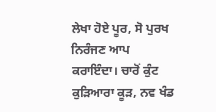ਲੇਖਾ ਹੋਏ ਪੂਰ, ਸੋ ਪੁਰਖ ਨਿਰੰਜਣ ਆਪ ਕਰਾਇੰਦਾ। ਚਾਰੋਂ ਕੁੰਟ ਕੁੜਿਆਰਾ ਕੂੜ, ਨਵ ਖੰਡ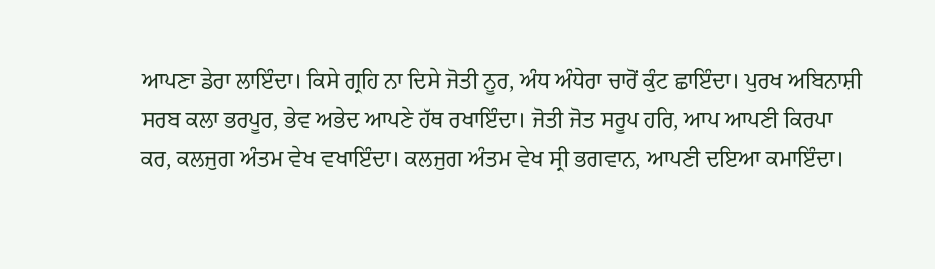ਆਪਣਾ ਡੇਰਾ ਲਾਇੰਦਾ। ਕਿਸੇ ਗ੍ਰਹਿ ਨਾ ਦਿਸੇ ਜੋਤੀ ਨੂਰ, ਅੰਧ ਅੰਧੇਰਾ ਚਾਰੋਂ ਕੁੰਟ ਛਾਇੰਦਾ। ਪੁਰਖ ਅਬਿਨਾਸ਼ੀ ਸਰਬ ਕਲਾ ਭਰਪੂਰ, ਭੇਵ ਅਭੇਦ ਆਪਣੇ ਹੱਥ ਰਖਾਇੰਦਾ। ਜੋਤੀ ਜੋਤ ਸਰੂਪ ਹਰਿ, ਆਪ ਆਪਣੀ ਕਿਰਪਾ ਕਰ, ਕਲਜੁਗ ਅੰਤਮ ਵੇਖ ਵਖਾਇੰਦਾ। ਕਲਜੁਗ ਅੰਤਮ ਵੇਖ ਸ੍ਰੀ ਭਗਵਾਨ, ਆਪਣੀ ਦਇਆ ਕਮਾਇੰਦਾ।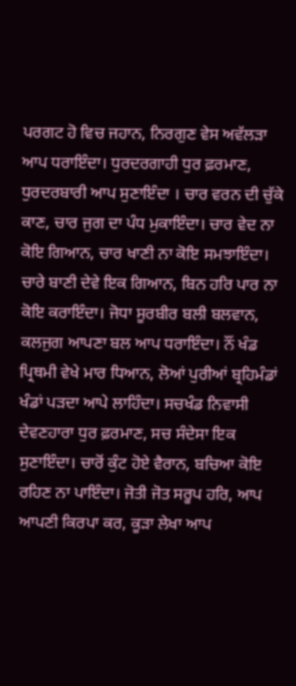ਪਰਗਟ ਹੋ ਵਿਚ ਜਹਾਨ, ਨਿਰਗੁਣ ਵੇਸ ਅਵੱਲੜਾ ਆਪ ਧਰਾਇੰਦਾ। ਧੁਰਦਰਗਾਹੀ ਧੁਰ ਫ਼ਰਮਾਣ, ਧੁਰਦਰਬਾਰੀ ਆਪ ਸੁਣਾਇੰਦਾ । ਚਾਰ ਵਰਨ ਦੀ ਚੁੱਕੇ ਕਾਣ, ਚਾਰ ਜੁਗ ਦਾ ਪੰਧ ਮੁਕਾਇੰਦਾ। ਚਾਰ ਵੇਦ ਨਾ ਕੋਇ ਗਿਆਨ, ਚਾਰ ਖਾਣੀ ਨਾ ਕੋਇ ਸਮਝਾਇੰਦਾ। ਚਾਰੇ ਬਾਣੀ ਦੇਵੇ ਇਕ ਗਿਆਨ, ਬਿਨ ਹਰਿ ਪਾਰ ਨਾ ਕੋਇ ਕਰਾਇੰਦਾ। ਜੋਧਾ ਸੂਰਬੀਰ ਬਲੀ ਬਲਵਾਨ, ਕਲਜੁਗ ਆਪਣਾ ਬਲ ਆਪ ਧਰਾਇੰਦਾ। ਨੌਂ ਖੰਡ ਪ੍ਰਿਥਮੀ ਵੇਖੇ ਮਾਰ ਧਿਆਨ, ਲੋਆਂ ਪੁਰੀਆਂ ਬ੍ਰਹਿਮੰਡਾਂ ਖੰਡਾਂ ਪੜਦਾ ਆਪੇ ਲਾਹਿੰਦਾ। ਸਚਖੰਡ ਨਿਵਾਸੀ ਦੇਵਣਹਾਰਾ ਧੁਰ ਫ਼ਰਮਾਣ, ਸਚ ਸੰਦੇਸਾ ਇਕ ਸੁਣਾਇੰਦਾ। ਚਾਰੋਂ ਕੁੰਟ ਹੋਏ ਵੈਰਾਨ, ਬਚਿਆ ਕੋਇ ਰਹਿਣ ਨਾ ਪਾਇੰਦਾ। ਜੋਤੀ ਜੋਤ ਸਰੂਪ ਹਰਿ, ਆਪ ਆਪਣੀ ਕਿਰਪਾ ਕਰ, ਕੂੜਾ ਲੇਖਾ ਆਪ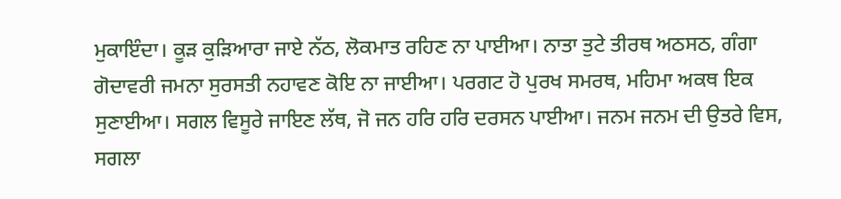ਮੁਕਾਇੰਦਾ। ਕੂੜ ਕੁੜਿਆਰਾ ਜਾਏ ਨੱਠ, ਲੋਕਮਾਤ ਰਹਿਣ ਨਾ ਪਾਈਆ। ਨਾਤਾ ਤੁਟੇ ਤੀਰਥ ਅਠਸਠ, ਗੰਗਾ ਗੋਦਾਵਰੀ ਜਮਨਾ ਸੁਰਸਤੀ ਨਹਾਵਣ ਕੋਇ ਨਾ ਜਾਈਆ। ਪਰਗਟ ਹੋ ਪੁਰਖ ਸਮਰਥ, ਮਹਿਮਾ ਅਕਥ ਇਕ ਸੁਣਾਈਆ। ਸਗਲ ਵਿਸੂਰੇ ਜਾਇਣ ਲੱਥ, ਜੋ ਜਨ ਹਰਿ ਹਰਿ ਦਰਸਨ ਪਾਈਆ। ਜਨਮ ਜਨਮ ਦੀ ਉਤਰੇ ਵਿਸ, ਸਗਲਾ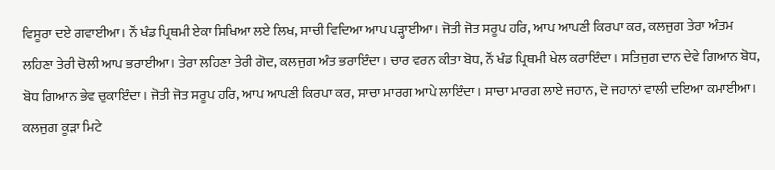ਵਿਸੂਰਾ ਦਏ ਗਵਾਈਆ। ਨੌਂ ਖੰਡ ਪ੍ਰਿਥਮੀ ਏਕਾ ਸਿਖਿਆ ਲਏ ਲਿਖ, ਸਾਚੀ ਵਿਦਿਆ ਆਪ ਪੜ੍ਹਾਈਆ। ਜੋਤੀ ਜੋਤ ਸਰੂਪ ਹਰਿ, ਆਪ ਆਪਣੀ ਕਿਰਪਾ ਕਰ, ਕਲਜੁਗ ਤੇਰਾ ਅੰਤਮ ਲਹਿਣਾ ਤੇਰੀ ਚੋਲੀ ਆਪ ਭਰਾਈਆ। ਤੇਰਾ ਲਹਿਣਾ ਤੇਰੀ ਗੋਦ, ਕਲਜੁਗ ਅੰਤ ਭਰਾਇੰਦਾ। ਚਾਰ ਵਰਨ ਕੀਤਾ ਬੋਧ, ਨੌਂ ਖੰਡ ਪ੍ਰਿਥਮੀ ਖੇਲ ਕਰਾਇੰਦਾ। ਸਤਿਜੁਗ ਦਾਨ ਦੇਵੇ ਗਿਆਨ ਬੋਧ, ਬੋਧ ਗਿਆਨ ਭੇਵ ਚੁਕਾਇੰਦਾ। ਜੋਤੀ ਜੋਤ ਸਰੂਪ ਹਰਿ, ਆਪ ਆਪਣੀ ਕਿਰਪਾ ਕਰ, ਸਾਚਾ ਮਾਰਗ ਆਪੇ ਲਾਇੰਦਾ। ਸਾਚਾ ਮਾਰਗ ਲਾਏ ਜਹਾਨ, ਦੋ ਜਹਾਨਾਂ ਵਾਲੀ ਦਇਆ ਕਮਾਈਆ। ਕਲਜੁਗ ਕੂੜਾ ਮਿਟੇ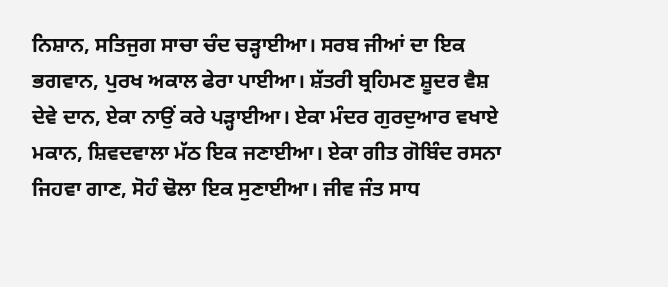ਨਿਸ਼ਾਨ, ਸਤਿਜੁਗ ਸਾਚਾ ਚੰਦ ਚੜ੍ਹਾਈਆ। ਸਰਬ ਜੀਆਂ ਦਾ ਇਕ ਭਗਵਾਨ, ਪੁਰਖ ਅਕਾਲ ਫੇਰਾ ਪਾਈਆ। ਸ਼ੱਤਰੀ ਬ੍ਰਹਿਮਣ ਸ਼ੂਦਰ ਵੈਸ਼ ਦੇਵੇ ਦਾਨ, ਏਕਾ ਨਾਉਂ ਕਰੇ ਪੜ੍ਹਾਈਆ। ਏਕਾ ਮੰਦਰ ਗੁਰਦੁਆਰ ਵਖਾਏ ਮਕਾਨ, ਸ਼ਿਵਦਵਾਲਾ ਮੱਠ ਇਕ ਜਣਾਈਆ। ਏਕਾ ਗੀਤ ਗੋਬਿੰਦ ਰਸਨਾ ਜਿਹਵਾ ਗਾਣ, ਸੋਹੰ ਢੋਲਾ ਇਕ ਸੁਣਾਈਆ। ਜੀਵ ਜੰਤ ਸਾਧ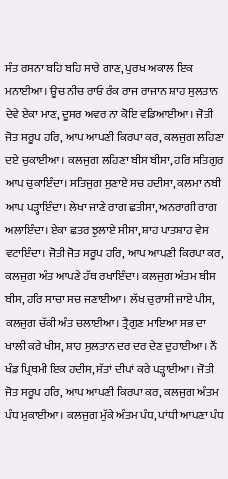ਸੰਤ ਰਸਨਾ ਬਹਿ ਬਹਿ ਸਾਰੇ ਗਾਣ, ਪੁਰਖ ਅਕਾਲ ਇਕ ਮਨਾਈਆ। ਊਚ ਨੀਚ ਰਾਓ ਰੰਕ ਰਾਜ ਰਾਜਾਨ ਸ਼ਾਹ ਸੁਲਤਾਨ ਦੇਵੇ ਏਕਾ ਮਾਣ, ਦੂਸਰ ਅਵਰ ਨਾ ਕੋਇ ਵਡਿਆਈਆ। ਜੋਤੀ ਜੋਤ ਸਰੂਪ ਹਰਿ, ਆਪ ਆਪਣੀ ਕਿਰਪਾ ਕਰ, ਕਲਜੁਗ ਲਹਿਣਾ ਦਏ ਚੁਕਾਈਆ। ਕਲਜੁਗ ਲਹਿਣਾ ਬੀਸ ਬੀਸਾ, ਹਰਿ ਸਤਿਗੁਰ ਆਪ ਚੁਕਾਇੰਦਾ। ਸਤਿਜੁਗ ਸੁਣਾਏ ਸਚ ਹਦੀਸਾ, ਕਲਮਾ ਨਬੀ ਆਪ ਪੜ੍ਹਾਇੰਦਾ। ਲੇਖਾ ਜਾਣੇ ਰਾਗ ਛਤੀਸਾ, ਅਨਰਾਗੀ ਰਾਗ ਅਲਾਇੰਦਾ। ਏਕਾ ਛਤਰ ਝੁਲਾਏ ਸੀਸਾ, ਸ਼ਾਹ ਪਾਤਸ਼ਾਹ ਵੇਸ ਵਟਾਇੰਦਾ। ਜੋਤੀ ਜੋਤ ਸਰੂਪ ਹਰਿ, ਆਪ ਆਪਣੀ ਕਿਰਪਾ ਕਰ, ਕਲਜੁਗ ਅੰਤ ਆਪਣੇ ਹੱਥ ਰਖਾਇੰਦਾ। ਕਲਜੁਗ ਅੰਤਮ ਬੀਸ ਬੀਸ, ਹਰਿ ਸਾਚਾ ਸਚ ਜਣਾਈਆ। ਲੱਖ ਚੁਰਾਸੀ ਜਾਏ ਪੀਸ, ਕਲਜੁਗ ਚੱਕੀ ਅੰਤ ਚਲਾਈਆ। ਤ੍ਰੈਗੁਣ ਮਾਇਆ ਸਭ ਦਾ ਖਾਲੀ ਕਰੇ ਖੀਸ, ਸ਼ਾਹ ਸੁਲਤਾਨ ਦਰ ਦਰ ਦੇਣ ਦੁਹਾਈਆ। ਨੌਂ ਖੰਡ ਪ੍ਰਿਥਮੀ ਇਕ ਹਦੀਸ, ਸੱਤਾਂ ਦੀਪਾਂ ਕਰੇ ਪੜ੍ਹਾਈਆ। ਜੋਤੀ ਜੋਤ ਸਰੂਪ ਹਰਿ, ਆਪ ਆਪਣੀ ਕਿਰਪਾ ਕਰ, ਕਲਜੁਗ ਅੰਤਮ ਪੰਧ ਮੁਕਾਈਆ। ਕਲਜੁਗ ਮੁੱਕੇ ਅੰਤਮ ਪੰਧ, ਪਾਂਧੀ ਆਪਣਾ ਪੰਧ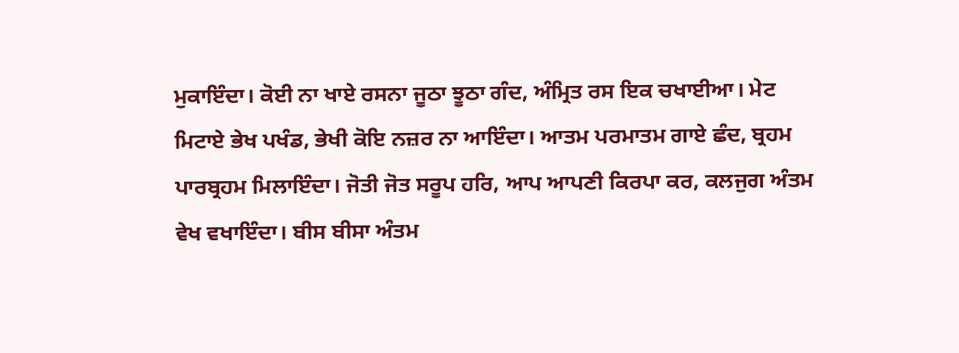ਮੁਕਾਇੰਦਾ। ਕੋਈ ਨਾ ਖਾਏ ਰਸਨਾ ਜੂਠਾ ਝੂਠਾ ਗੰਦ, ਅੰਮ੍ਰਿਤ ਰਸ ਇਕ ਚਖਾਈਆ। ਮੇਟ ਮਿਟਾਏ ਭੇਖ ਪਖੰਡ, ਭੇਖੀ ਕੋਇ ਨਜ਼ਰ ਨਾ ਆਇੰਦਾ। ਆਤਮ ਪਰਮਾਤਮ ਗਾਏ ਛੰਦ, ਬ੍ਰਹਮ ਪਾਰਬ੍ਰਹਮ ਮਿਲਾਇੰਦਾ। ਜੋਤੀ ਜੋਤ ਸਰੂਪ ਹਰਿ, ਆਪ ਆਪਣੀ ਕਿਰਪਾ ਕਰ, ਕਲਜੁਗ ਅੰਤਮ ਵੇਖ ਵਖਾਇੰਦਾ। ਬੀਸ ਬੀਸਾ ਅੰਤਮ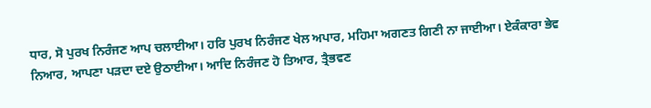ਧਾਰ, ਸੋ ਪੁਰਖ ਨਿਰੰਜਣ ਆਪ ਚਲਾਈਆ। ਹਰਿ ਪੁਰਖ ਨਿਰੰਜਣ ਖੇਲ ਅਪਾਰ, ਮਹਿਮਾ ਅਗਣਤ ਗਿਣੀ ਨਾ ਜਾਈਆ। ਏਕੰਕਾਰਾ ਭੇਵ ਨਿਆਰ, ਆਪਣਾ ਪੜਦਾ ਦਏ ਉਠਾਈਆ। ਆਦਿ ਨਿਰੰਜਣ ਹੋ ਤਿਆਰ, ਤ੍ਰੈਭਵਣ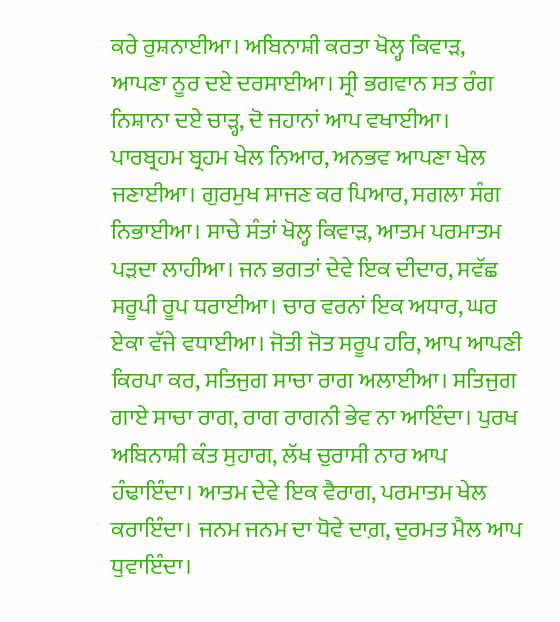ਕਰੇ ਰੁਸ਼ਨਾਈਆ। ਅਬਿਨਾਸ਼ੀ ਕਰਤਾ ਖੋਲ੍ਹ ਕਿਵਾੜ, ਆਪਣਾ ਨੂਰ ਦਏ ਦਰਸਾਈਆ। ਸ੍ਰੀ ਭਗਵਾਨ ਸਤ ਰੰਗ ਨਿਸ਼ਾਨਾ ਦਏ ਚਾੜ੍ਹ, ਦੋ ਜਹਾਨਾਂ ਆਪ ਵਖਾਈਆ। ਪਾਰਬ੍ਰਹਮ ਬ੍ਰਹਮ ਖੇਲ ਨਿਆਰ, ਅਨਭਵ ਆਪਣਾ ਖੇਲ ਜਣਾਈਆ। ਗੁਰਮੁਖ ਸਾਜਣ ਕਰ ਪਿਆਰ, ਸਗਲਾ ਸੰਗ ਨਿਭਾਈਆ। ਸਾਚੇ ਸੰਤਾਂ ਖੋਲ੍ਹ ਕਿਵਾੜ, ਆਤਮ ਪਰਮਾਤਮ ਪੜਦਾ ਲਾਹੀਆ। ਜਨ ਭਗਤਾਂ ਦੇਵੇ ਇਕ ਦੀਦਾਰ, ਸਵੱਛ ਸਰੂਪੀ ਰੂਪ ਧਰਾਈਆ। ਚਾਰ ਵਰਨਾਂ ਇਕ ਅਧਾਰ, ਘਰ ਏਕਾ ਵੱਜੇ ਵਧਾਈਆ। ਜੋਤੀ ਜੋਤ ਸਰੂਪ ਹਰਿ, ਆਪ ਆਪਣੀ ਕਿਰਪਾ ਕਰ, ਸਤਿਜੁਗ ਸਾਚਾ ਰਾਗ ਅਲਾਈਆ। ਸਤਿਜੁਗ ਗਾਏ ਸਾਚਾ ਰਾਗ, ਰਾਗ ਰਾਗਨੀ ਭੇਵ ਨਾ ਆਇੰਦਾ। ਪੁਰਖ ਅਬਿਨਾਸ਼ੀ ਕੰਤ ਸੁਹਾਗ, ਲੱਖ ਚੁਰਾਸੀ ਨਾਰ ਆਪ ਹੰਢਾਇੰਦਾ। ਆਤਮ ਦੇਵੇ ਇਕ ਵੈਰਾਗ, ਪਰਮਾਤਮ ਖੇਲ ਕਰਾਇੰਦਾ। ਜਨਮ ਜਨਮ ਦਾ ਧੋਵੇ ਦਾਗ਼, ਦੁਰਮਤ ਮੈਲ ਆਪ ਧੁਵਾਇੰਦਾ।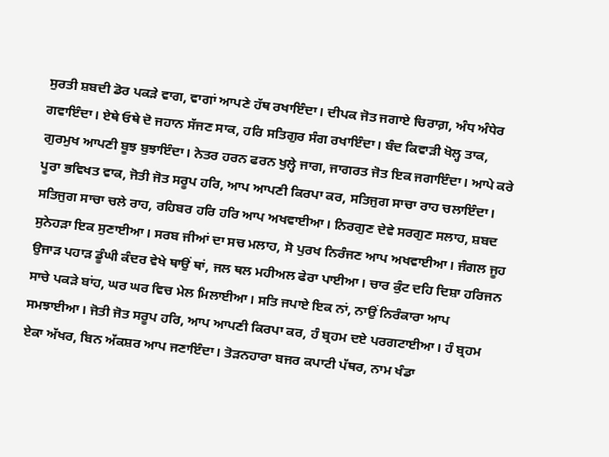ਸੁਰਤੀ ਸ਼ਬਦੀ ਡੋਰ ਪਕੜੇ ਵਾਗ, ਵਾਗਾਂ ਆਪਣੇ ਹੱਥ ਰਖਾਇੰਦਾ। ਦੀਪਕ ਜੋਤ ਜਗਾਏ ਚਿਰਾਗ਼, ਅੰਧ ਅੰਧੇਰ ਗਵਾਇੰਦਾ। ਏਥੇ ਓਥੇ ਦੋ ਜਹਾਨ ਸੱਜਣ ਸਾਕ, ਹਰਿ ਸਤਿਗੁਰ ਸੰਗ ਰਖਾਇੰਦਾ। ਬੰਦ ਕਿਵਾੜੀ ਖੋਲ੍ਹ ਤਾਕ, ਗੁਰਮੁਖ ਆਪਣੀ ਬੂਝ ਬੁਝਾਇੰਦਾ। ਨੇਤਰ ਹਰਨ ਫਰਨ ਖੁਲ੍ਹੇ ਜਾਗ, ਜਾਗਰਤ ਜੋਤ ਇਕ ਜਗਾਇੰਦਾ। ਆਪੇ ਕਰੇ ਪੂਰਾ ਭਵਿਖਤ ਵਾਕ, ਜੋਤੀ ਜੋਤ ਸਰੂਪ ਹਰਿ, ਆਪ ਆਪਣੀ ਕਿਰਪਾ ਕਰ, ਸਤਿਜੁਗ ਸਾਚਾ ਰਾਹ ਚਲਾਇੰਦਾ। ਸਤਿਜੁਗ ਸਾਚਾ ਚਲੇ ਰਾਹ, ਰਹਿਬਰ ਹਰਿ ਹਰਿ ਆਪ ਅਖਵਾਈਆ। ਨਿਰਗੁਣ ਦੇਵੇ ਸਰਗੁਣ ਸਲਾਹ, ਸ਼ਬਦ ਸੁਨੇਹੜਾ ਇਕ ਸੁਣਾਈਆ। ਸਰਬ ਜੀਆਂ ਦਾ ਸਚ ਮਲਾਹ, ਸੋ ਪੁਰਖ ਨਿਰੰਜਣ ਆਪ ਅਖਵਾਈਆ। ਜੰਗਲ ਜੂਹ ਉਜਾੜ ਪਹਾੜ ਡੂੰਘੀ ਕੰਦਰ ਵੇਖੇ ਥਾਉਂ ਥਾਂ, ਜਲ ਥਲ ਮਹੀਅਲ ਫੇਰਾ ਪਾਈਆ। ਚਾਰ ਕੁੰਟ ਦਹਿ ਦਿਸ਼ਾ ਹਰਿਜਨ ਸਾਚੇ ਪਕੜੇ ਬਾਂਹ, ਘਰ ਘਰ ਵਿਚ ਮੇਲ ਮਿਲਾਈਆ। ਸਤਿ ਜਪਾਏ ਇਕ ਨਾਂ, ਨਾਉਂ ਨਿਰੰਕਾਰਾ ਆਪ ਸਮਝਾਈਆ। ਜੋਤੀ ਜੋਤ ਸਰੂਪ ਹਰਿ, ਆਪ ਆਪਣੀ ਕਿਰਪਾ ਕਰ, ਹੰ ਬ੍ਰਹਮ ਦਏ ਪਰਗਟਾਈਆ। ਹੰ ਬ੍ਰਹਮ ਏਕਾ ਅੱਖਰ, ਬਿਨ ਅੱਕਸ਼ਰ ਆਪ ਜਣਾਇੰਦਾ। ਤੋੜਨਹਾਰਾ ਬਜਰ ਕਪਾਟੀ ਪੱਥਰ, ਨਾਮ ਖੰਡਾ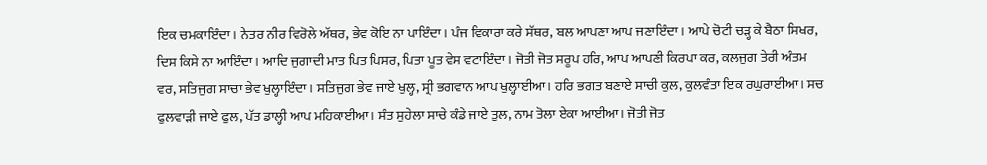ਇਕ ਚਮਕਾਇੰਦਾ। ਨੇਤਰ ਨੀਰ ਵਿਰੋਲੇ ਅੱਥਰ, ਭੇਵ ਕੋਇ ਨਾ ਪਾਇੰਦਾ। ਪੰਜ ਵਿਕਾਰਾ ਕਰੇ ਸੱਥਰ, ਬਲ ਆਪਣਾ ਆਪ ਜਣਾਇੰਦਾ। ਆਪੇ ਚੋਟੀ ਚੜ੍ਹ ਕੇ ਬੈਠਾ ਸਿਖਰ, ਦਿਸ ਕਿਸੇ ਨਾ ਆਇੰਦਾ। ਆਦਿ ਜੁਗਾਦੀ ਮਾਤ ਪਿਤ ਪਿਸਰ, ਪਿਤਾ ਪੂਤ ਵੇਸ ਵਟਾਇੰਦਾ । ਜੋਤੀ ਜੋਤ ਸਰੂਪ ਹਰਿ, ਆਪ ਆਪਣੀ ਕਿਰਪਾ ਕਰ, ਕਲਜੁਗ ਤੇਰੀ ਅੰਤਮ ਵਰ, ਸਤਿਜੁਗ ਸਾਚਾ ਭੇਵ ਖੁਲ੍ਹਾਇੰਦਾ। ਸਤਿਜੁਗ ਭੇਵ ਜਾਏ ਖੁਲ੍ਹ, ਸ੍ਰੀ ਭਗਵਾਨ ਆਪ ਖੁਲ੍ਹਾਈਆ। ਹਰਿ ਭਗਤ ਬਣਾਏ ਸਾਚੀ ਕੁਲ, ਕੁਲਵੰਤਾ ਇਕ ਰਘੁਰਾਈਆ। ਸਚ ਫੁਲਵਾੜੀ ਜਾਏ ਫੁਲ, ਪੱਤ ਡਾਲ੍ਹੀ ਆਪ ਮਹਿਕਾਈਆ। ਸੰਤ ਸੁਹੇਲਾ ਸਾਚੇ ਕੰਡੇ ਜਾਏ ਤੁਲ, ਨਾਮ ਤੋਲਾ ਏਕਾ ਆਈਆ। ਜੋਤੀ ਜੋਤ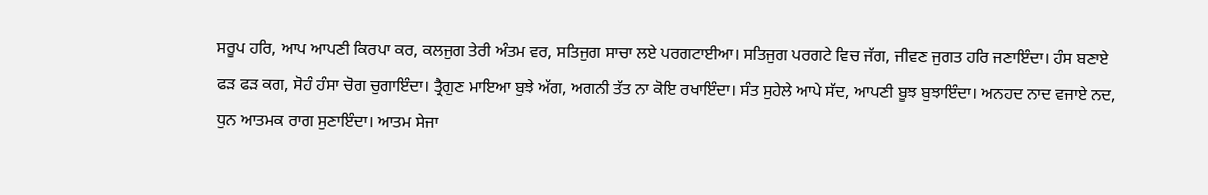ਸਰੂਪ ਹਰਿ, ਆਪ ਆਪਣੀ ਕਿਰਪਾ ਕਰ, ਕਲਜੁਗ ਤੇਰੀ ਅੰਤਮ ਵਰ, ਸਤਿਜੁਗ ਸਾਚਾ ਲਏ ਪਰਗਟਾਈਆ। ਸਤਿਜੁਗ ਪਰਗਟੇ ਵਿਚ ਜੱਗ, ਜੀਵਣ ਜੁਗਤ ਹਰਿ ਜਣਾਇੰਦਾ। ਹੰਸ ਬਣਾਏ ਫੜ ਫੜ ਕਗ, ਸੋਹੰ ਹੰਸਾ ਚੋਗ ਚੁਗਾਇੰਦਾ। ਤ੍ਰੈਗੁਣ ਮਾਇਆ ਬੁਝੇ ਅੱਗ, ਅਗਨੀ ਤੱਤ ਨਾ ਕੋਇ ਰਖਾਇੰਦਾ। ਸੰਤ ਸੁਹੇਲੇ ਆਪੇ ਸੱਦ, ਆਪਣੀ ਬੂਝ ਬੁਝਾਇੰਦਾ। ਅਨਹਦ ਨਾਦ ਵਜਾਏ ਨਦ, ਧੁਨ ਆਤਮਕ ਰਾਗ ਸੁਣਾਇੰਦਾ। ਆਤਮ ਸੇਜਾ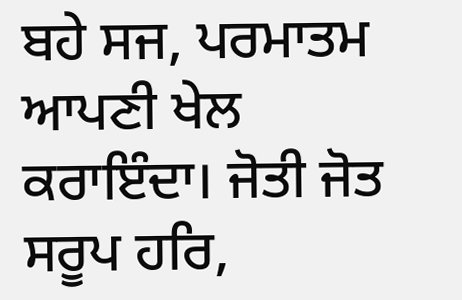ਬਹੇ ਸਜ, ਪਰਮਾਤਮ ਆਪਣੀ ਖੇਲ ਕਰਾਇੰਦਾ। ਜੋਤੀ ਜੋਤ ਸਰੂਪ ਹਰਿ,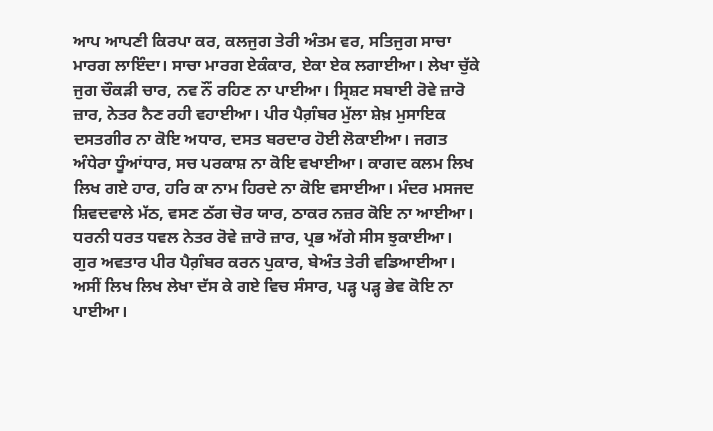ਆਪ ਆਪਣੀ ਕਿਰਪਾ ਕਰ, ਕਲਜੁਗ ਤੇਰੀ ਅੰਤਮ ਵਰ, ਸਤਿਜੁਗ ਸਾਚਾ ਮਾਰਗ ਲਾਇੰਦਾ। ਸਾਚਾ ਮਾਰਗ ਏਕੰਕਾਰ, ਏਕਾ ਏਕ ਲਗਾਈਆ। ਲੇਖਾ ਚੁੱਕੇ ਜੁਗ ਚੌਕੜੀ ਚਾਰ, ਨਵ ਨੌਂ ਰਹਿਣ ਨਾ ਪਾਈਆ। ਸ੍ਰਿਸ਼ਟ ਸਬਾਈ ਰੋਵੇ ਜ਼ਾਰੋ ਜ਼ਾਰ, ਨੇਤਰ ਨੈਣ ਰਹੀ ਵਹਾਈਆ। ਪੀਰ ਪੈਗ਼ੰਬਰ ਮੁੱਲਾ ਸ਼ੇਖ਼ ਮੁਸਾਇਕ ਦਸਤਗੀਰ ਨਾ ਕੋਇ ਅਧਾਰ, ਦਸਤ ਬਰਦਾਰ ਹੋਈ ਲੋਕਾਈਆ। ਜਗਤ ਅੰਧੇਰਾ ਧੂੰਆਂਧਾਰ, ਸਚ ਪਰਕਾਸ਼ ਨਾ ਕੋਇ ਵਖਾਈਆ। ਕਾਗਦ ਕਲਮ ਲਿਖ ਲਿਖ ਗਏ ਹਾਰ, ਹਰਿ ਕਾ ਨਾਮ ਹਿਰਦੇ ਨਾ ਕੋਇ ਵਸਾਈਆ। ਮੰਦਰ ਮਸਜਦ ਸ਼ਿਵਦਵਾਲੇ ਮੱਠ, ਵਸਣ ਠੱਗ ਚੋਰ ਯਾਰ, ਠਾਕਰ ਨਜ਼ਰ ਕੋਇ ਨਾ ਆਈਆ। ਧਰਨੀ ਧਰਤ ਧਵਲ ਨੇਤਰ ਰੋਵੇ ਜ਼ਾਰੋ ਜ਼ਾਰ, ਪ੍ਰਭ ਅੱਗੇ ਸੀਸ ਝੁਕਾਈਆ। ਗੁਰ ਅਵਤਾਰ ਪੀਰ ਪੈਗ਼ੰਬਰ ਕਰਨ ਪੁਕਾਰ, ਬੇਅੰਤ ਤੇਰੀ ਵਡਿਆਈਆ। ਅਸੀਂ ਲਿਖ ਲਿਖ ਲੇਖਾ ਦੱਸ ਕੇ ਗਏ ਵਿਚ ਸੰਸਾਰ, ਪੜ੍ਹ ਪੜ੍ਹ ਭੇਵ ਕੋਇ ਨਾ ਪਾਈਆ।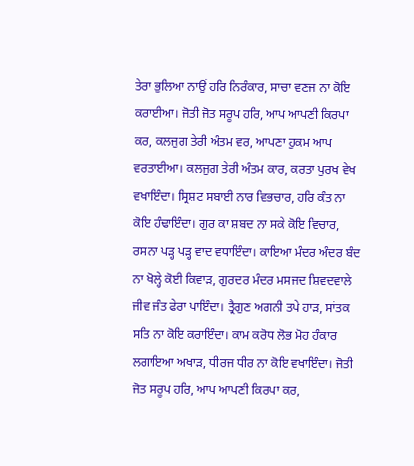ਤੇਰਾ ਭੁਲਿਆ ਨਾਉਂ ਹਰਿ ਨਿਰੰਕਾਰ, ਸਾਚਾ ਵਣਜ ਨਾ ਕੋਇ ਕਰਾਈਆ। ਜੋਤੀ ਜੋਤ ਸਰੂਪ ਹਰਿ, ਆਪ ਆਪਣੀ ਕਿਰਪਾ ਕਰ, ਕਲਜੁਗ ਤੇਰੀ ਅੰਤਮ ਵਰ, ਆਪਣਾ ਹੁਕਮ ਆਪ ਵਰਤਾਈਆ। ਕਲਜੁਗ ਤੇਰੀ ਅੰਤਮ ਕਾਰ, ਕਰਤਾ ਪੁਰਖ ਵੇਖ ਵਖਾਇੰਦਾ। ਸ੍ਰਿਸ਼ਟ ਸਬਾਈ ਨਾਰ ਵਿਭਚਾਰ, ਹਰਿ ਕੰਤ ਨਾ ਕੋਇ ਹੰਢਾਇੰਦਾ। ਗੁਰ ਕਾ ਸ਼ਬਦ ਨਾ ਸਕੇ ਕੋਇ ਵਿਚਾਰ, ਰਸਨਾ ਪੜ੍ਹ ਪੜ੍ਹ ਵਾਦ ਵਧਾਇੰਦਾ। ਕਾਇਆ ਮੰਦਰ ਅੰਦਰ ਬੰਦ ਨਾ ਖੋਲ੍ਹੇ ਕੋਈ ਕਿਵਾੜ, ਗੁਰਦਰ ਮੰਦਰ ਮਸਜਦ ਸ਼ਿਵਦਵਾਲੇ ਜੀਵ ਜੰਤ ਫੇਰਾ ਪਾਇੰਦਾ। ਤ੍ਰੈਗੁਣ ਅਗਨੀ ਤਪੇ ਹਾੜ, ਸਾਂਤਕ ਸਤਿ ਨਾ ਕੋਇ ਕਰਾਇੰਦਾ। ਕਾਮ ਕਰੋਧ ਲੋਭ ਮੋਹ ਹੰਕਾਰ ਲਗਾਇਆ ਅਖਾੜ, ਧੀਰਜ ਧੀਰ ਨਾ ਕੋਇ ਵਖਾਇੰਦਾ। ਜੋਤੀ ਜੋਤ ਸਰੂਪ ਹਰਿ, ਆਪ ਆਪਣੀ ਕਿਰਪਾ ਕਰ,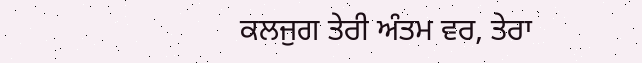ਕਲਜੁਗ ਤੇਰੀ ਅੰਤਮ ਵਰ, ਤੇਰਾ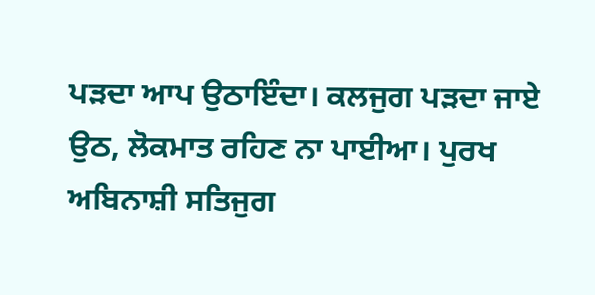ਪੜਦਾ ਆਪ ਉਠਾਇੰਦਾ। ਕਲਜੁਗ ਪੜਦਾ ਜਾਏ ਉਠ, ਲੋਕਮਾਤ ਰਹਿਣ ਨਾ ਪਾਈਆ। ਪੁਰਖ ਅਬਿਨਾਸ਼ੀ ਸਤਿਜੁਗ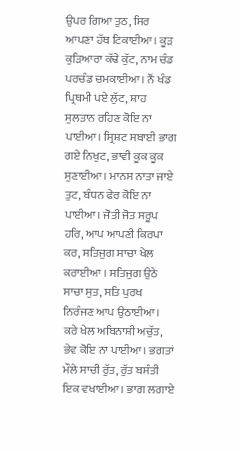ਉਪਰ ਗਿਆ ਤੁਠ, ਸਿਰ ਆਪਣਾ ਹੱਥ ਟਿਕਾਈਆ। ਕੂੜ ਕੁੜਿਆਰਾ ਕੱਢੇ ਕੁੱਟ, ਨਾਮ ਚੰਡ ਪਰਚੰਡ ਚਮਕਾਈਆ। ਨੌਂ ਖੰਡ ਪ੍ਰਿਥਮੀ ਪਏ ਲੁੱਟ, ਸ਼ਾਹ ਸੁਲਤਾਨ ਰਹਿਣ ਕੋਇ ਨਾ ਪਾਈਆ। ਸ੍ਰਿਸ਼ਟ ਸਬਾਈ ਭਾਗ ਗਏ ਨਿਖੁਟ, ਭਾਵੀ ਕੂਕ ਕੂਕ ਸੁਣਾਈਆ। ਮਾਨਸ ਨਾਤਾ ਜਾਏ ਤੁਟ, ਬੰਧਨ ਫੇਰ ਕੋਇ ਨਾ ਪਾਈਆ। ਜੋਤੀ ਜੋਤ ਸਰੂਪ ਹਰਿ, ਆਪ ਆਪਣੀ ਕਿਰਪਾ ਕਰ, ਸਤਿਜੁਗ ਸਾਚਾ ਖੇਲ ਕਰਾਈਆ । ਸਤਿਜੁਗ ਉਠੇ ਸਾਚਾ ਸੁਤ, ਸਤਿ ਪੁਰਖ ਨਿਰੰਜਣ ਆਪ ਉਠਾਈਆ। ਕਰੇ ਖੇਲ ਅਬਿਨਾਸ਼ੀ ਅਚੁੱਤ, ਭੇਵ ਕੋਇ ਨਾ ਪਾਈਆ। ਭਗਤਾਂ ਮੌਲੇ ਸਾਚੀ ਰੁੱਤ, ਰੁੱਤ ਬਸੰਤੀ ਇਕ ਵਖਾਈਆ। ਭਾਗ ਲਗਾਏ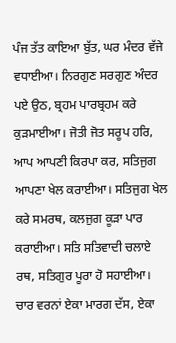ਪੰਜ ਤੱਤ ਕਾਇਆ ਬੁੱਤ, ਘਰ ਮੰਦਰ ਵੱਜੇ ਵਧਾਈਆ। ਨਿਰਗੁਣ ਸਰਗੁਣ ਅੰਦਰ ਪਏ ਉਠ, ਬ੍ਰਹਮ ਪਾਰਬ੍ਰਹਮ ਕਰੇ ਕੁੜਮਾਈਆ। ਜੋਤੀ ਜੋਤ ਸਰੂਪ ਹਰਿ, ਆਪ ਆਪਣੀ ਕਿਰਪਾ ਕਰ, ਸਤਿਜੁਗ ਆਪਣਾ ਖੇਲ ਕਰਾਈਆ। ਸਤਿਜੁਗ ਖੇਲ ਕਰੇ ਸਮਰਥ, ਕਲਜੁਗ ਕੂੜਾ ਪਾਰ ਕਰਾਈਆ। ਸਤਿ ਸਤਿਵਾਦੀ ਚਲਾਏ ਰਥ, ਸਤਿਗੁਰ ਪੂਰਾ ਹੋ ਸਹਾਈਆ। ਚਾਰ ਵਰਨਾਂ ਏਕਾ ਮਾਰਗ ਦੱਸ, ਏਕਾ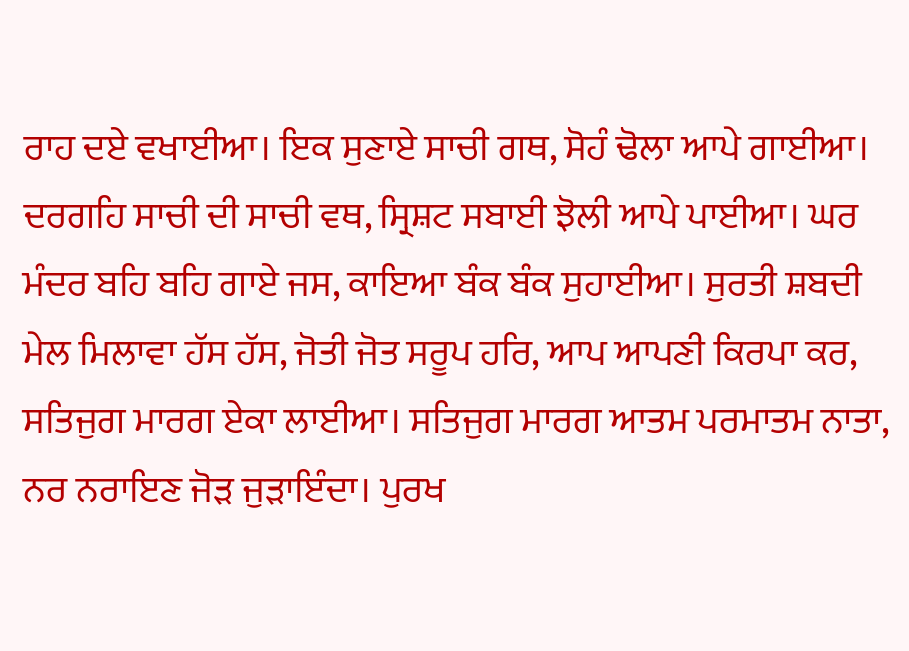ਰਾਹ ਦਏ ਵਖਾਈਆ। ਇਕ ਸੁਣਾਏ ਸਾਚੀ ਗਥ, ਸੋਹੰ ਢੋਲਾ ਆਪੇ ਗਾਈਆ। ਦਰਗਹਿ ਸਾਚੀ ਦੀ ਸਾਚੀ ਵਥ, ਸ੍ਰਿਸ਼ਟ ਸਬਾਈ ਝੋਲੀ ਆਪੇ ਪਾਈਆ। ਘਰ ਮੰਦਰ ਬਹਿ ਬਹਿ ਗਾਏ ਜਸ, ਕਾਇਆ ਬੰਕ ਬੰਕ ਸੁਹਾਈਆ। ਸੁਰਤੀ ਸ਼ਬਦੀ ਮੇਲ ਮਿਲਾਵਾ ਹੱਸ ਹੱਸ, ਜੋਤੀ ਜੋਤ ਸਰੂਪ ਹਰਿ, ਆਪ ਆਪਣੀ ਕਿਰਪਾ ਕਰ, ਸਤਿਜੁਗ ਮਾਰਗ ਏਕਾ ਲਾਈਆ। ਸਤਿਜੁਗ ਮਾਰਗ ਆਤਮ ਪਰਮਾਤਮ ਨਾਤਾ, ਨਰ ਨਰਾਇਣ ਜੋੜ ਜੁੜਾਇੰਦਾ। ਪੁਰਖ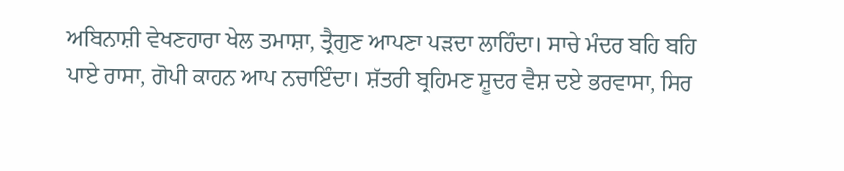ਅਬਿਨਾਸ਼ੀ ਵੇਖਣਹਾਰਾ ਖੇਲ ਤਮਾਸ਼ਾ, ਤ੍ਰੈਗੁਣ ਆਪਣਾ ਪੜਦਾ ਲਾਹਿੰਦਾ। ਸਾਚੇ ਮੰਦਰ ਬਹਿ ਬਹਿ ਪਾਏ ਰਾਸਾ, ਗੋਪੀ ਕਾਹਨ ਆਪ ਨਚਾਇੰਦਾ। ਸ਼ੱਤਰੀ ਬ੍ਰਹਿਮਣ ਸ਼ੂਦਰ ਵੈਸ਼ ਦਏ ਭਰਵਾਸਾ, ਸਿਰ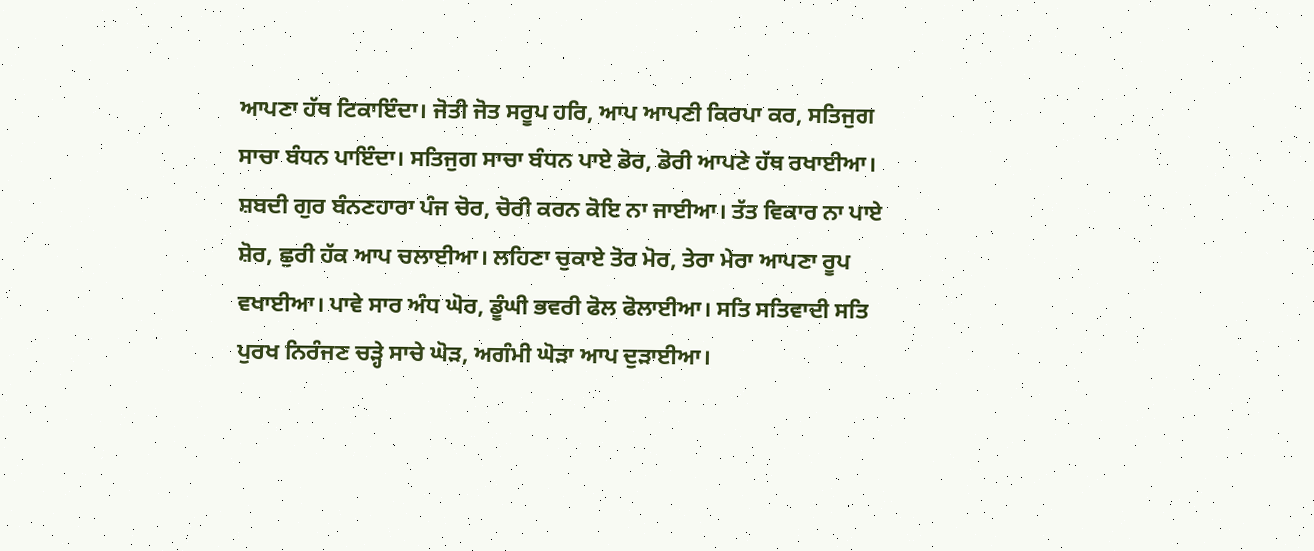ਆਪਣਾ ਹੱਥ ਟਿਕਾਇੰਦਾ। ਜੋਤੀ ਜੋਤ ਸਰੂਪ ਹਰਿ, ਆਪ ਆਪਣੀ ਕਿਰਪਾ ਕਰ, ਸਤਿਜੁਗ ਸਾਚਾ ਬੰਧਨ ਪਾਇੰਦਾ। ਸਤਿਜੁਗ ਸਾਚਾ ਬੰਧਨ ਪਾਏ ਡੋਰ, ਡੋਰੀ ਆਪਣੇ ਹੱਥ ਰਖਾਈਆ। ਸ਼ਬਦੀ ਗੁਰ ਬੰਨਣਹਾਰਾ ਪੰਜ ਚੋਰ, ਚੋਰੀ ਕਰਨ ਕੋਇ ਨਾ ਜਾਈਆ। ਤੱਤ ਵਿਕਾਰ ਨਾ ਪਾਏ ਸ਼ੋਰ, ਛੁਰੀ ਹੱਕ ਆਪ ਚਲਾਈਆ। ਲਹਿਣਾ ਚੁਕਾਏ ਤੋਰ ਮੋਰ, ਤੇਰਾ ਮੇਰਾ ਆਪਣਾ ਰੂਪ ਵਖਾਈਆ। ਪਾਵੇ ਸਾਰ ਅੰਧ ਘੋਰ, ਡੂੰਘੀ ਭਵਰੀ ਫੋਲ ਫੋਲਾਈਆ। ਸਤਿ ਸਤਿਵਾਦੀ ਸਤਿ ਪੁਰਖ ਨਿਰੰਜਣ ਚੜ੍ਹੇ ਸਾਚੇ ਘੋੜ, ਅਗੰਮੀ ਘੋੜਾ ਆਪ ਦੁੜਾਈਆ।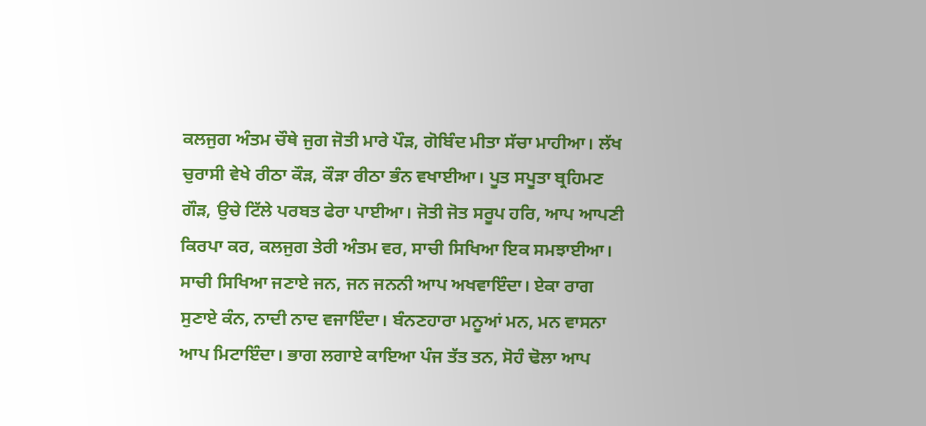ਕਲਜੁਗ ਅੰਤਮ ਚੌਥੇ ਜੁਗ ਜੋਤੀ ਮਾਰੇ ਪੌੜ, ਗੋਬਿੰਦ ਮੀਤਾ ਸੱਚਾ ਮਾਹੀਆ। ਲੱਖ ਚੁਰਾਸੀ ਵੇਖੇ ਰੀਠਾ ਕੌੜ, ਕੌੜਾ ਰੀਠਾ ਭੰਨ ਵਖਾਈਆ। ਪੂਤ ਸਪੂਤਾ ਬ੍ਰਹਿਮਣ ਗੌੜ, ਉਚੇ ਟਿੱਲੇ ਪਰਬਤ ਫੇਰਾ ਪਾਈਆ। ਜੋਤੀ ਜੋਤ ਸਰੂਪ ਹਰਿ, ਆਪ ਆਪਣੀ ਕਿਰਪਾ ਕਰ, ਕਲਜੁਗ ਤੇਰੀ ਅੰਤਮ ਵਰ, ਸਾਚੀ ਸਿਖਿਆ ਇਕ ਸਮਝਾਈਆ। ਸਾਚੀ ਸਿਖਿਆ ਜਣਾਏ ਜਨ, ਜਨ ਜਨਨੀ ਆਪ ਅਖਵਾਇੰਦਾ। ਏਕਾ ਰਾਗ ਸੁਣਾਏ ਕੰਨ, ਨਾਦੀ ਨਾਦ ਵਜਾਇੰਦਾ। ਬੰਨਣਹਾਰਾ ਮਨੂਆਂ ਮਨ, ਮਨ ਵਾਸਨਾ ਆਪ ਮਿਟਾਇੰਦਾ। ਭਾਗ ਲਗਾਏ ਕਾਇਆ ਪੰਜ ਤੱਤ ਤਨ, ਸੋਹੰ ਢੋਲਾ ਆਪ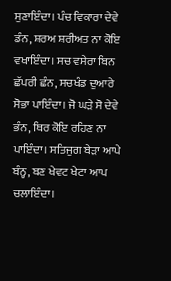ਸੁਣਾਇੰਦਾ। ਪੰਚ ਵਿਕਾਰਾ ਦੇਵੇ ਡੰਨ, ਸ਼ਰਅ ਸ਼ਰੀਅਤ ਨਾ ਕੋਇ ਵਖਾਇੰਦਾ। ਸਚ ਵਸੇਰਾ ਬਿਨ ਛੱਪਰੀ ਛੰਨ, ਸਚਖੰਡ ਦੁਆਰੇ ਸੋਭਾ ਪਾਇੰਦਾ। ਜੋ ਘੜੇ ਸੋ ਦੇਵੇ ਭੰਨ, ਥਿਰ ਕੋਇ ਰਹਿਣ ਨਾ ਪਾਇੰਦਾ। ਸਤਿਜੁਗ ਬੇੜਾ ਆਪੇ ਬੰਨ੍ਹ, ਬਣ ਖੇਵਟ ਖੇਟਾ ਆਪ ਚਲਾਇੰਦਾ।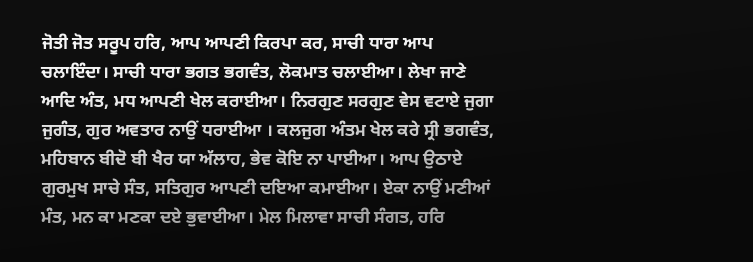ਜੋਤੀ ਜੋਤ ਸਰੂਪ ਹਰਿ, ਆਪ ਆਪਣੀ ਕਿਰਪਾ ਕਰ, ਸਾਚੀ ਧਾਰਾ ਆਪ ਚਲਾਇੰਦਾ। ਸਾਚੀ ਧਾਰਾ ਭਗਤ ਭਗਵੰਤ, ਲੋਕਮਾਤ ਚਲਾਈਆ। ਲੇਖਾ ਜਾਣੇ ਆਦਿ ਅੰਤ, ਮਧ ਆਪਣੀ ਖੇਲ ਕਰਾਈਆ। ਨਿਰਗੁਣ ਸਰਗੁਣ ਵੇਸ ਵਟਾਏ ਜੁਗਾ ਜੁਗੰਤ, ਗੁਰ ਅਵਤਾਰ ਨਾਉਂ ਧਰਾਈਆ । ਕਲਜੁਗ ਅੰਤਮ ਖੇਲ ਕਰੇ ਸ੍ਰੀ ਭਗਵੰਤ, ਮਹਿਬਾਨ ਬੀਦੋ ਬੀ ਖੈਰ ਯਾ ਅੱਲਾਹ, ਭੇਵ ਕੋਇ ਨਾ ਪਾਈਆ। ਆਪ ਉਠਾਏ ਗੁਰਮੁਖ ਸਾਚੇ ਸੰਤ, ਸਤਿਗੁਰ ਆਪਣੀ ਦਇਆ ਕਮਾਈਆ। ਏਕਾ ਨਾਉਂ ਮਣੀਆਂ ਮੰਤ, ਮਨ ਕਾ ਮਣਕਾ ਦਏ ਭੁਵਾਈਆ। ਮੇਲ ਮਿਲਾਵਾ ਸਾਚੀ ਸੰਗਤ, ਹਰਿ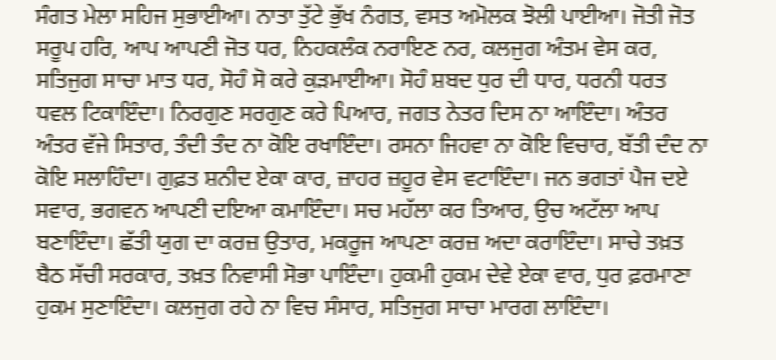ਸੰਗਤ ਮੇਲਾ ਸਹਿਜ ਸੁਭਾਈਆ। ਨਾਤਾ ਤੁੱਟੇ ਭੁੱਖ ਨੰਗਤ, ਵਸਤ ਅਮੋਲਕ ਝੋਲੀ ਪਾਈਆ। ਜੋਤੀ ਜੋਤ ਸਰੂਪ ਹਰਿ, ਆਪ ਆਪਣੀ ਜੋਤ ਧਰ, ਨਿਹਕਲੰਕ ਨਰਾਇਣ ਨਰ, ਕਲਜੁਗ ਅੰਤਮ ਵੇਸ ਕਰ, ਸਤਿਜੁਗ ਸਾਚਾ ਮਾਤ ਧਰ, ਸੋਹੰ ਸੋ ਕਰੇ ਕੁੜਮਾਈਆ। ਸੋਹੰ ਸ਼ਬਦ ਧੁਰ ਦੀ ਧਾਰ, ਧਰਨੀ ਧਰਤ ਧਵਲ ਟਿਕਾਇੰਦਾ। ਨਿਰਗੁਣ ਸਰਗੁਣ ਕਰੇ ਪਿਆਰ, ਜਗਤ ਨੇਤਰ ਦਿਸ ਨਾ ਆਇੰਦਾ। ਅੰਤਰ ਅੰਤਰ ਵੱਜੇ ਸਿਤਾਰ, ਤੰਦੀ ਤੰਦ ਨਾ ਕੋਇ ਰਖਾਇੰਦਾ। ਰਸਨਾ ਜਿਹਵਾ ਨਾ ਕੋਇ ਵਿਚਾਰ, ਬੱਤੀ ਦੰਦ ਨਾ ਕੋਇ ਸਲਾਹਿੰਦਾ। ਗੁਫ਼ਤ ਸ਼ਨੀਦ ਏਕਾ ਕਾਰ, ਜ਼ਾਹਰ ਜ਼ਹੂਰ ਵੇਸ ਵਟਾਇੰਦਾ। ਜਨ ਭਗਤਾਂ ਪੈਜ ਦਏ ਸਵਾਰ, ਭਗਵਨ ਆਪਣੀ ਦਇਆ ਕਮਾਇੰਦਾ। ਸਚ ਮਹੱਲਾ ਕਰ ਤਿਆਰ, ਉਚ ਅਟੱਲਾ ਆਪ ਬਣਾਇੰਦਾ। ਛੱਤੀ ਯੁਗ ਦਾ ਕਰਜ਼ ਉਤਾਰ, ਮਕਰੂਜ ਆਪਣਾ ਕਰਜ਼ ਅਦਾ ਕਰਾਇੰਦਾ। ਸਾਚੇ ਤਖ਼ਤ ਬੈਠ ਸੱਚੀ ਸਰਕਾਰ, ਤਖ਼ਤ ਨਿਵਾਸੀ ਸੋਭਾ ਪਾਇੰਦਾ। ਹੁਕਮੀ ਹੁਕਮ ਦੇਵੇ ਏਕਾ ਵਾਰ, ਧੁਰ ਫ਼ਰਮਾਣਾ ਹੁਕਮ ਸੁਣਾਇੰਦਾ। ਕਲਜੁਗ ਰਹੇ ਨਾ ਵਿਚ ਸੰਸਾਰ, ਸਤਿਜੁਗ ਸਾਚਾ ਮਾਰਗ ਲਾਇੰਦਾ।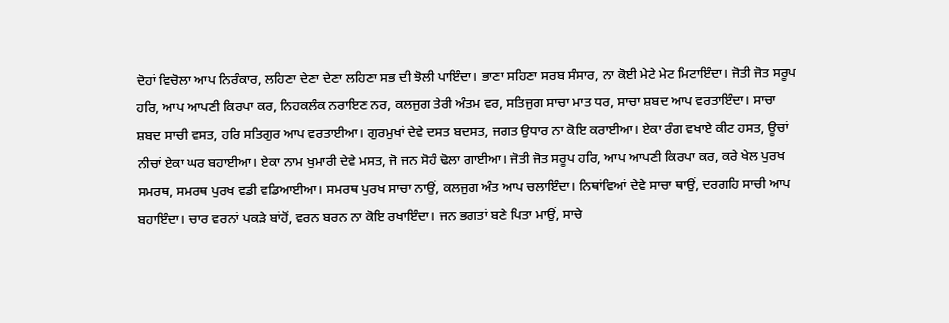ਦੋਹਾਂ ਵਿਚੋਲਾ ਆਪ ਨਿਰੰਕਾਰ, ਲਹਿਣਾ ਦੇਣਾ ਦੇਣਾ ਲਹਿਣਾ ਸਭ ਦੀ ਝੋਲੀ ਪਾਇੰਦਾ। ਭਾਣਾ ਸਹਿਣਾ ਸਰਬ ਸੰਸਾਰ, ਨਾ ਕੋਈ ਮੇਟੇ ਮੇਟ ਮਿਟਾਇੰਦਾ। ਜੋਤੀ ਜੋਤ ਸਰੂਪ ਹਰਿ, ਆਪ ਆਪਣੀ ਕਿਰਪਾ ਕਰ, ਨਿਹਕਲੰਕ ਨਰਾਇਣ ਨਰ, ਕਲਜੁਗ ਤੇਰੀ ਅੰਤਮ ਵਰ, ਸਤਿਜੁਗ ਸਾਚਾ ਮਾਤ ਧਰ, ਸਾਚਾ ਸ਼ਬਦ ਆਪ ਵਰਤਾਇੰਦਾ। ਸਾਚਾ ਸ਼ਬਦ ਸਾਚੀ ਵਸਤ, ਹਰਿ ਸਤਿਗੁਰ ਆਪ ਵਰਤਾਈਆ। ਗੁਰਮੁਖਾਂ ਦੇਵੇ ਦਸਤ ਬਦਸਤ, ਜਗਤ ਉਧਾਰ ਨਾ ਕੋਇ ਕਰਾਈਆ। ਏਕਾ ਰੰਗ ਵਖਾਏ ਕੀਟ ਹਸਤ, ਊਚਾਂ ਨੀਚਾਂ ਏਕਾ ਘਰ ਬਹਾਈਆ। ਏਕਾ ਨਾਮ ਖੁਮਾਰੀ ਦੇਵੇ ਮਸਤ, ਜੋ ਜਨ ਸੋਹੰ ਢੋਲਾ ਗਾਈਆ। ਜੋਤੀ ਜੋਤ ਸਰੂਪ ਹਰਿ, ਆਪ ਆਪਣੀ ਕਿਰਪਾ ਕਰ, ਕਰੇ ਖੇਲ ਪੁਰਖ ਸਮਰਥ, ਸਮਰਥ ਪੁਰਖ ਵਡੀ ਵਡਿਆਈਆ। ਸਮਰਥ ਪੁਰਖ ਸਾਚਾ ਨਾਉਂ, ਕਲਜੁਗ ਅੰਤ ਆਪ ਚਲਾਇੰਦਾ। ਨਿਥਾਂਵਿਆਂ ਦੇਵੇ ਸਾਚਾ ਥਾਉਂ, ਦਰਗਹਿ ਸਾਚੀ ਆਪ ਬਹਾਇੰਦਾ। ਚਾਰ ਵਰਨਾਂ ਪਕੜੇ ਬਾਂਹੋਂ, ਵਰਨ ਬਰਨ ਨਾ ਕੋਇ ਰਖਾਇੰਦਾ। ਜਨ ਭਗਤਾਂ ਬਣੇ ਪਿਤਾ ਮਾਉਂ, ਸਾਚੇ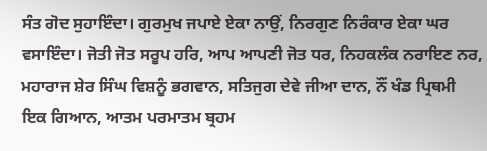ਸੰਤ ਗੋਦ ਸੁਹਾਇੰਦਾ। ਗੁਰਮੁਖ ਜਪਾਏ ਏਕਾ ਨਾਉਂ, ਨਿਰਗੁਣ ਨਿਰੰਕਾਰ ਏਕਾ ਘਰ ਵਸਾਇੰਦਾ। ਜੋਤੀ ਜੋਤ ਸਰੂਪ ਹਰਿ, ਆਪ ਆਪਣੀ ਜੋਤ ਧਰ, ਨਿਹਕਲੰਕ ਨਰਾਇਣ ਨਰ, ਮਹਾਰਾਜ ਸ਼ੇਰ ਸਿੰਘ ਵਿਸ਼ਨੂੰ ਭਗਵਾਨ, ਸਤਿਜੁਗ ਦੇਵੇ ਜੀਆ ਦਾਨ, ਨੌਂ ਖੰਡ ਪ੍ਰਿਥਮੀ ਇਕ ਗਿਆਨ, ਆਤਮ ਪਰਮਾਤਮ ਬ੍ਰਹਮ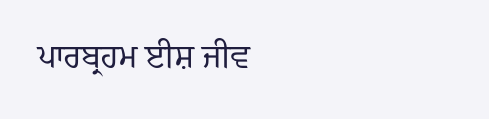ਪਾਰਬ੍ਰਹਮ ਈਸ਼ ਜੀਵ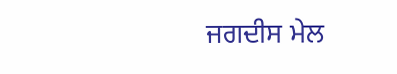ਜਗਦੀਸ ਮੇਲ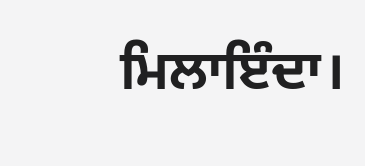ਮਿਲਾਇੰਦਾ।